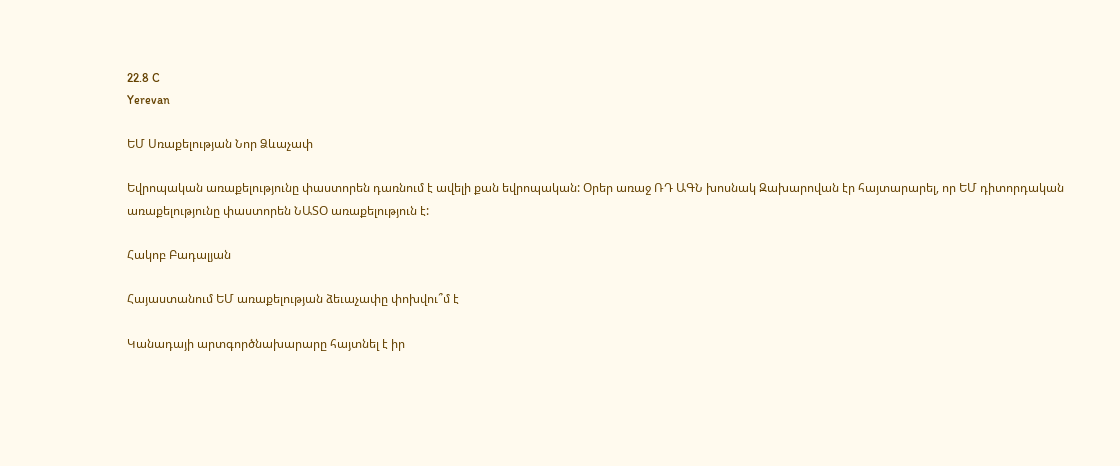22.8 C
Yerevan

ԵՄ Սռաքելության Նոր Ձևաչափ

Եվրոպական առաքելությունը փաստորեն դառնում է ավելի քան եվրոպական: Օրեր առաջ ՌԴ ԱԳՆ խոսնակ Զախարովան էր հայտարարել, որ ԵՄ դիտորդական առաքելությունը փաստորեն ՆԱՏՕ առաքելություն է:

Հակոբ Բադալյան

Հայաստանում ԵՄ առաքելության ձեւաչափը փոխվու՞մ է

Կանադայի արտգործնախարարը հայտնել է իր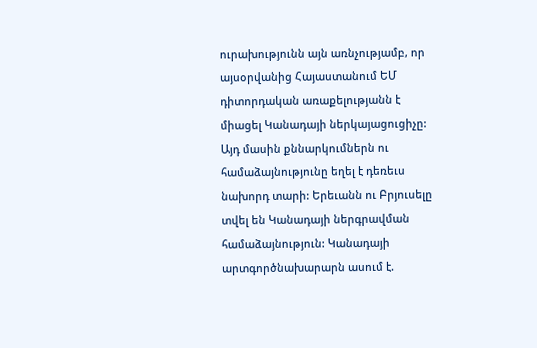ուրախությունն այն առնչությամբ, որ այսօրվանից Հայաստանում ԵՄ դիտորդական առաքելությանն է միացել Կանադայի ներկայացուցիչը: Այդ մասին քննարկումներն ու համաձայնությունը եղել է դեռեւս նախորդ տարի: Երեւանն ու Բրյուսելը տվել են Կանադայի ներգրավման համաձայնություն: Կանադայի արտգործնախարարն ասում է.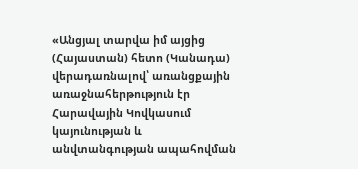«Անցյալ տարվա իմ այցից (Հայաստան) հետո (Կանադա) վերադառնալով՝ առանցքային առաջնահերթություն էր Հարավային Կովկասում կայունության և անվտանգության ապահովման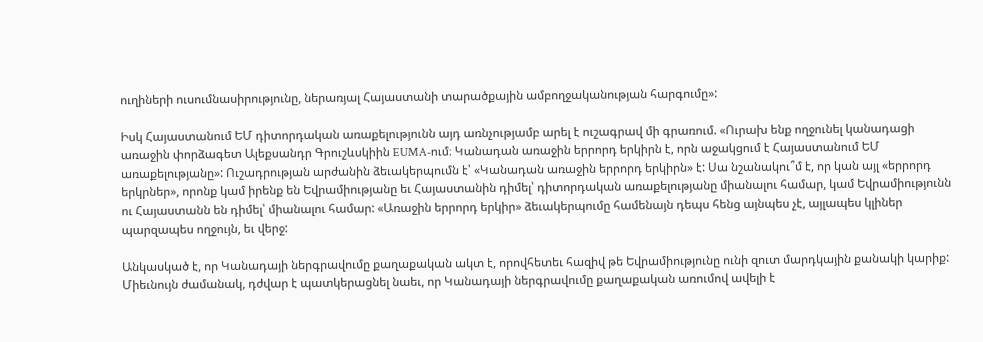ուղիների ուսումնասիրությունը, ներառյալ Հայաստանի տարածքային ամբողջականության հարգումը»:

Իսկ Հայաստանում ԵՄ դիտորդական առաքելությունն այդ առնչությամբ արել է ուշագրավ մի գրառում. «Ուրախ ենք ողջունել կանադացի առաջին փորձագետ Ալեքսանդր Գրուշևսկիին EUMA-ում։ Կանադան առաջին երրորդ երկիրն է, որն աջակցում է Հայաստանում ԵՄ առաքելությանը»: Ուշադրության արժանին ձեւակերպումն է՝ «Կանադան առաջին երրորդ երկիրն» է: Սա նշանակու՞մ է, որ կան այլ «երրորդ երկրներ», որոնք կամ իրենք են Եվրամիությանը եւ Հայաստանին դիմել՝ դիտորդական առաքելությանը միանալու համար, կամ Եվրամիությունն ու Հայաստանն են դիմել՝ միանալու համար: «Առաջին երրորդ երկիր» ձեւակերպումը համենայն դեպս հենց այնպես չէ, այլապես կլիներ պարզապես ողջույն, եւ վերջ:

Անկասկած է, որ Կանադայի ներգրավումը քաղաքական ակտ է, որովհետեւ հազիվ թե Եվրամիությունը ունի զուտ մարդկային քանակի կարիք: Միեւնույն ժամանակ, դժվար է պատկերացնել նաեւ, որ Կանադայի ներգրավումը քաղաքական առումով ավելի է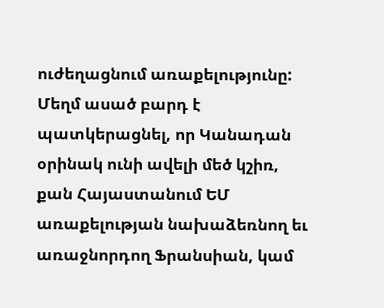ուժեղացնում առաքելությունը: Մեղմ ասած բարդ է պատկերացնել, որ Կանադան օրինակ ունի ավելի մեծ կշիռ, քան Հայաստանում ԵՄ առաքելության նախաձեռնող եւ առաջնորդող Ֆրանսիան, կամ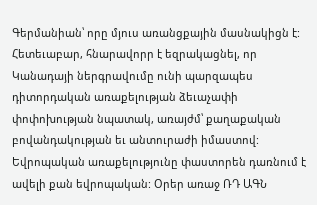Գերմանիան՝ որը մյուս առանցքային մասնակիցն է: Հետեւաբար, հնարավորր է եզրակացնել, որ Կանադայի ներգրավումը ունի պարզապես դիտորդական առաքելության ձեւաչափի փոփոխության նպատակ, առայժմ՝ քաղաքական բովանդակության եւ անտուրաժի իմաստով: Եվրոպական առաքելությունը փաստորեն դառնում է ավելի քան եվրոպական: Օրեր առաջ ՌԴ ԱԳՆ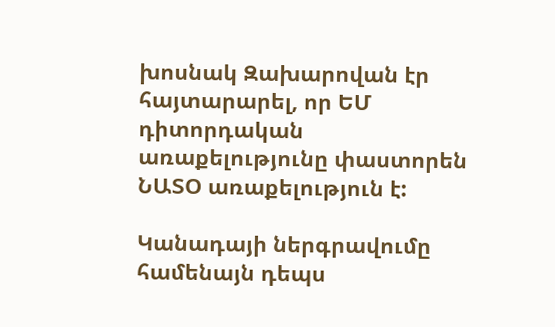խոսնակ Զախարովան էր հայտարարել, որ ԵՄ դիտորդական առաքելությունը փաստորեն ՆԱՏՕ առաքելություն է:

Կանադայի ներգրավումը համենայն դեպս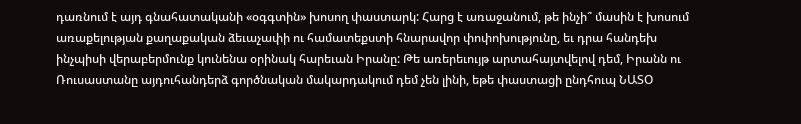դառնում է այդ գնահատականի «օգգտին» խոսող փաստարկ: Հարց է առաջանում, թե ինչի՞ մասին է խոսում առաքելության քաղաքական ձեւաչափի ու համատեքստի հնարավոր փոփոխությունը, եւ դրա հանդեխ ինչպիսի վերաբերմունք կունենա օրինակ հարեւան Իրանը: Թե առերեւույթ արտահայտվելով դեմ, Իրանն ու Ռուսաստանը այդուհանդերձ գործնական մակարդակում դեմ չեն լինի, եթե փաստացի ընդհուպ ՆԱՏՕ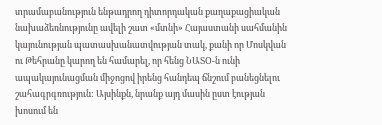տրամաբանություն ենթադրող դիտորդական քաղաքացիական նախաձեռնությունը ավելի շատ «մտնի» Հայաստանի սահմանին կայունության պատասխանատվության տակ, քանի որ Մոսկվան ու Թեհրանը կարող են համարել, որ հենց ՆԱՏՕ‑ն ունի ապակայունացման միջոցով իրենց հանդեպ ճնշում բանեցնելու շահագրգռություն: Այսինքն, նրանք այդ մասին ըստ էության խոսում են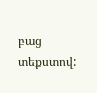բաց տեքստով: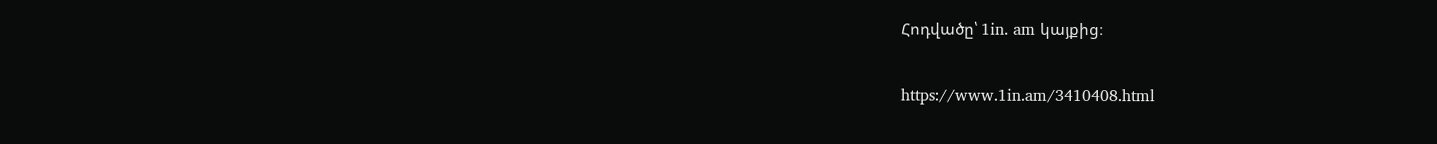Հոդվածը՝ 1in. am կայքից։

https://www.1in.am/3410408.html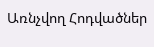Առնչվող Հոդվածներ